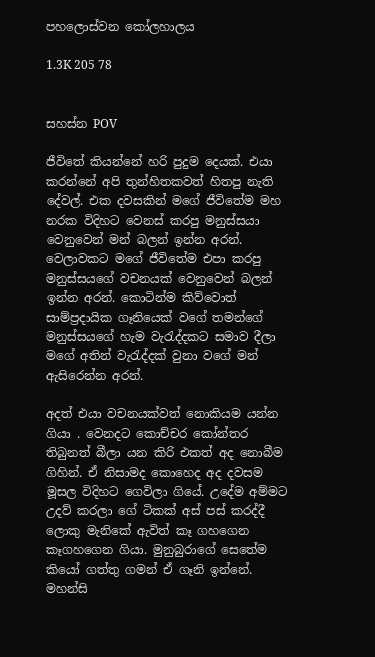පහලොස්වන කෝලහාලය

1.3K 205 78


සහස්න POV

ජීවිතේ කියන්නේ හරි පුදුම දෙයක්. එයා කරන්නේ අපි තුන්හිතකවත් හිතපු නැති දේවල්. එක දවසකින් මගේ ජීවිතේම මහ නරක විදිහට වෙනස් කරපු මනුස්සයා වෙනුවෙන් මන් බලන් ඉන්න අරන්. වෙලාවකට මගේ ජීවිතේම එපා කරපු මනුස්සයගේ වචනයක් වෙනුවෙන් බලන් ඉන්න අරන්. කොටින්ම කිව්වොත් සාම්ප්‍රදායික ගෑනියෙක් වගේ තමන්ගේ මනුස්සයගේ හැම වැරැද්දකට සමාව දීලා මගේ අතින් වැරැද්දක් වුනා වගේ මන් ඇසිරෙන්න අරන්.

අදත් එයා වචනයක්වත් නොකියම යන්න ගියා . වෙනදට කොච්චර කෝන්තර තිබුනත් බීලා යන කිරි එකත් අද නොබීම ගිහින්. ඒ නිසාමද කොහෙද අද දවසම මූසල විදිහට ගෙවිලා ගියේ. උදේම අම්මට උදව් කරලා ගේ ටිකක් අස් පස් කරද්දී ලොකු මැනිකේ ඇවිත් කෑ ගහගෙන කෑගහගෙන ගියා. මුනුබුරාගේ සෙතේම කියෝ ගත්තු ගමන් ඒ ගෑනි ඉන්නේ. මහන්සි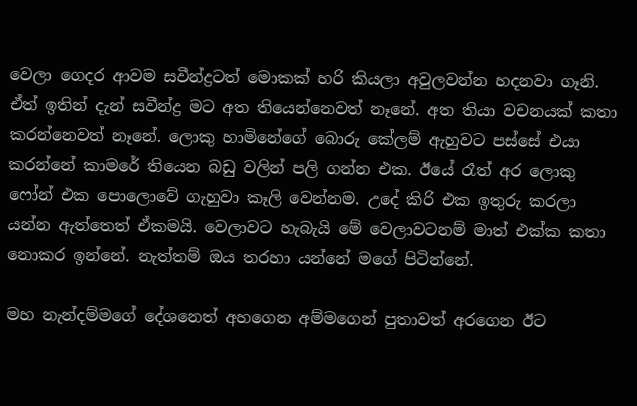වෙලා ගෙදර ආවම සවීන්ද්‍රටත් මොකක් හරි කියලා අවුලවන්න හදනවා ගෑනි. ඒත් ඉතින් දැන් සවීන්ද්‍ර මට අත තියෙන්නෙවත් නෑනේ. අත තියා වචනයක් කතා කරන්නෙවත් නෑනේ. ලොකු හාමිනේගේ බොරු කේලම් ඇහුවට පස්සේ එයා කරන්නේ කාමරේ තියෙන බඩු වලින් පලි ගන්න එක. ඊයේ රෑත් අර ලොකු ෆෝන් එක පොලොවේ ගැහුවා කෑලි වෙන්නම. උදේ කිරි එක ඉතුරු කරලා යන්න ඇත්තෙත් ඒකමයි. වෙලාවට හැබැයි මේ වෙලාවටනම් මාත් එක්ක කතා නොකර ඉන්නේ. නැත්තම් ඔය තරහා යන්නේ මගේ පිටින්නේ.

මහ නැන්දම්මගේ දේශනෙත් අහගෙන අම්මගෙන් පුතාවත් අරගෙන ඊට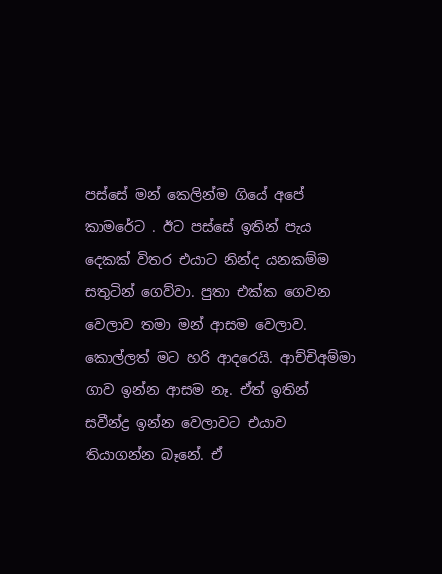පස්සේ මන් කෙලින්ම ගියේ අපේ කාමරේට . ඊට පස්සේ ඉතින් පැය දෙකක් විතර එයාට නින්ද යනකම්ම සතුටින් ගෙව්වා. පුතා එක්ක ගෙවන වෙලාව තමා මන් ආසම වෙලාව. කොල්ලත් මට හරි ආදරෙයි. ආච්චිඅම්මා ගාව ඉන්න ආසම නෑ. ඒත් ඉතින් සවීන්ද්‍ර ඉන්න වෙලාවට එයාව තියාගන්න බෑනේ. ඒ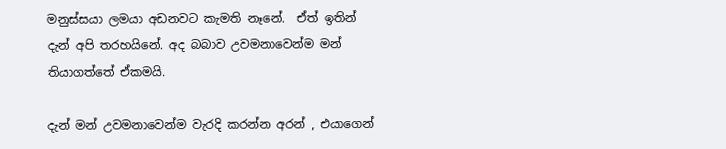මනුස්සයා ලමයා අඩනවට කැමති නෑනේ.  ඒත් ඉතින් දැන් අපි තරහයිනේ. අද බබාව උවමනාවෙන්ම මන් තියාගත්තේ ඒකමයි.

දැන් මන් උවමනාවෙන්ම වැරදි කරන්න අරන් , එයාගෙන්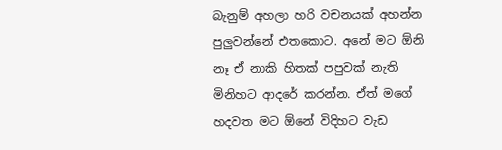බැනුම් අහලා හරි වචනයක් අහන්න පුලුවන්නේ එතකොට. අනේ මට ඕනි නෑ ඒ නාකි හිතක් පපුවක් නැති මිනිහට ආදරේ කරන්න. ඒත් මගේ හදවත මට ඕනේ විදිහට වැඩ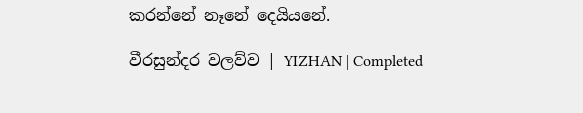කරන්නේ නෑනේ දෙයියනේ.

වීරසුන්දර වලව්ව | YIZHAN | Completed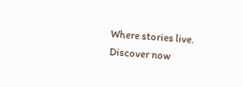Where stories live. Discover now